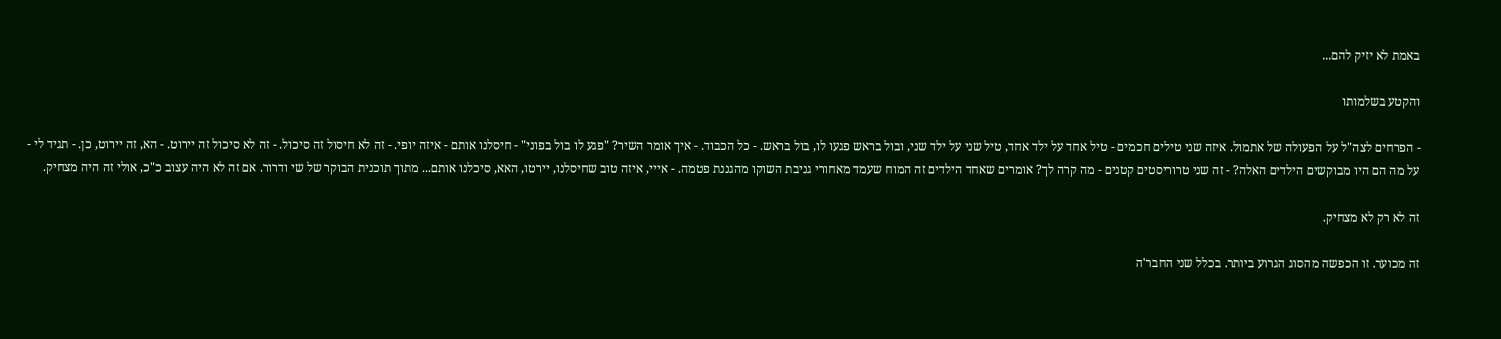באמת לא יזיק להם...

והקטע בשלמותו

- הפרחים לצה"ל על הפעולה של אתמול. איזה שני טילים חכמים - טיל אחד על ילד אחד, טיל שני על ילד שני, ובול בראש פגעו לו, בול בראש. - כל הכבוד. - איך אומר השיר? "פגע לו בול בפוני" - חיסלנו אותם - איזה יופי. - זה לא חיסול זה סיכול. - זה לא סיכול זה יירוט. - הא, זה יירוט, כן. - תגיד לי - על מה הם היו מבוקשים הילדים האלה? - זה שני טרוריסטים קטנים - מה קרה לך? אומרים שאחד הילדים זה המוח שעמד מאחורי גניבת השוקו מהגננת פטמה. - אייי, איזה טוב שחיסלנו, יירטו, האא, סיכלנו אותם... מתוך תוכנית הבוקר של שי ודרור. אם זה לא היה עצוב כ"כ, אולי זה היה מצחיק.

זה לא רק לא מצחיק.

זה מכוער. זו הכפשה מהסוג הגרוע ביותר. בכלל שני החבר'ה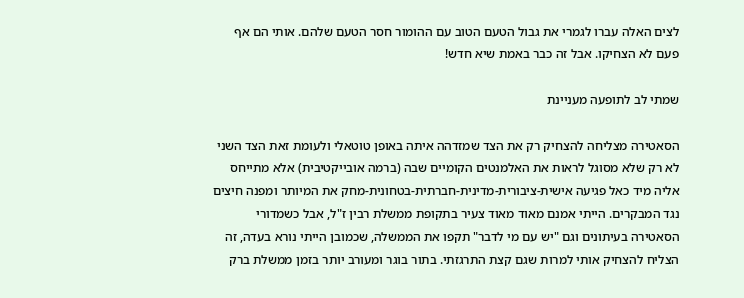לצים האלה עברו לגמרי את גבול הטעם הטוב עם ההומור חסר הטעם שלהם. אותי הם אף פעם לא הצחיקו. אבל זה כבר באמת שיא חדש!

שמתי לב לתופעה מעניינת

הסאטירה מצליחה להצחיק רק את הצד שמזדהה איתה באופן טוטאלי ולעומת זאת הצד השני לא רק שלא מסוגל לראות את האלמנטים הקומיים שבה (ברמה אובייקטיבית) אלא מתייחס אליה מיד כאל פגיעה אישית-ציבורית-מדינית-חברתית-בטחונית-מחק את המיותר ומפנה חיצים נגד המבקרים. הייתי אמנם מאוד מאוד צעיר בתקופת ממשלת רבין ז"ל, אבל כשמדורי הסאטירה בעיתונים וגם "יש עם מי לדבר" תקפו את הממשלה, שכמובן הייתי נורא בעדה, זה הצליח להצחיק אותי למרות שגם קצת התרגזתי. בתור בוגר ומעורב יותר בזמן ממשלת ברק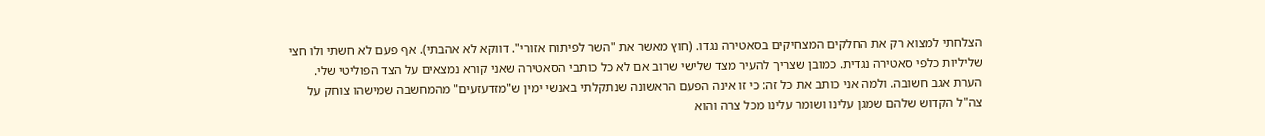הצלחתי למצוא רק את החלקים המצחיקים בסאטירה נגדו. (חוץ מאשר את "השר לפיתוח אזורי". דווקא לא אהבתי). אף פעם לא חשתי ולו חצי שליליות כלפי סאטירה נגדית. כמובן שצריך להעיר מצד שלישי שרוב אם לא כל כותבי הסאטירה שאני קורא נמצאים על הצד הפוליטי שלי. הערת אגב חשובה. ולמה אני כותב את כל זה: כי זו אינה הפעם הראשונה שנתקלתי באנשי ימין ש"מזדעזעים" מהמחשבה שמישהו צוחק על צה"ל הקדוש שלהם שמגן עלינו ושומר עלינו מכל צרה והוא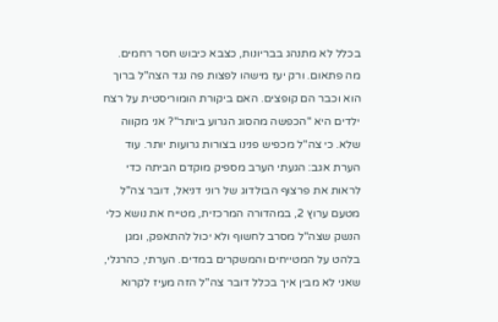בכלל לא מתנהג בבריונות, כצבא כיבוש חסר רחמים. מה פתאום. ורק יעז מישהו לפצות פה נגד הצה"ל ברוך הוא וכבר הם קופצים. האם ביקורת הומוריסטית על רצח ילדים היא "הכפשה מהסוג הגרוע ביותר"? אני מקווה שלא. כי צה"ל מכפיש פנינו בצורות גרועות יותר. עוד הערת אגב: הגעתי הערב מספיק מוקדם הביתה כדי לראות את פרצוף הבולדוג של רוני דניאל, דובר צה"ל מטעם ערוץ 2, במהדורה המרכזית, מטייח את נושא כלי הנשק שצה"ל מסרב לחשוף ולא יכול להתאפק, ומגן בלהט על המטייחים והמשקרים במדים. הערתי, כהרגלי, שאני לא מבין איך בכלל דובר צה"ל הזה מעיז לקרוא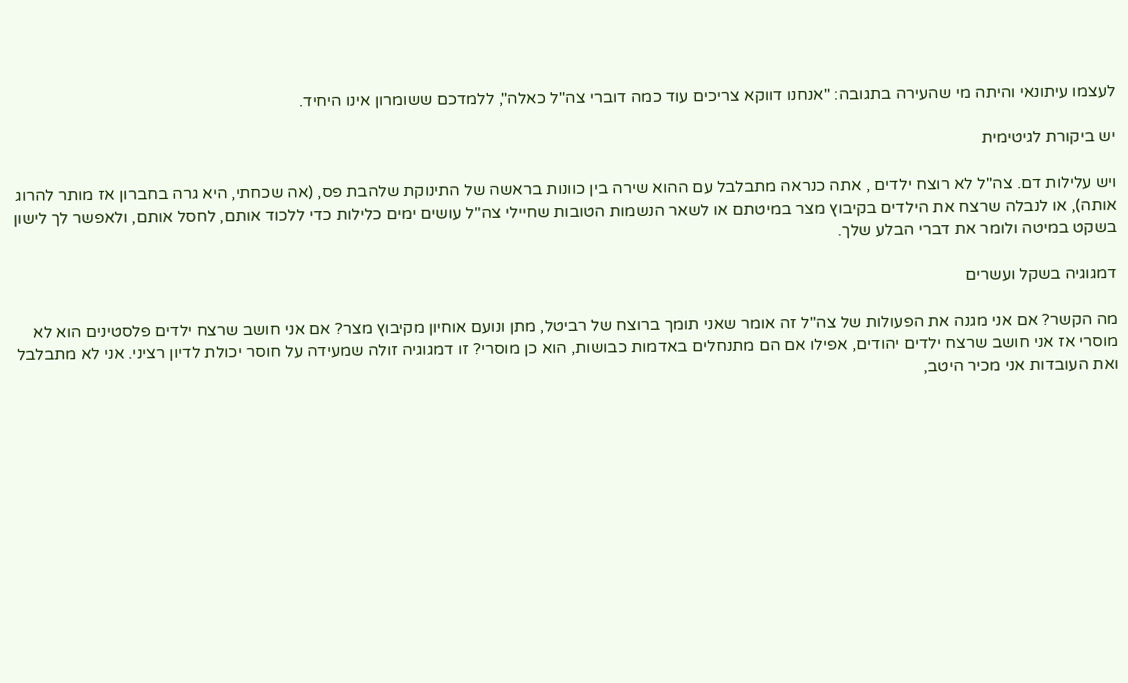לעצמו עיתונאי והיתה מי שהעירה בתגובה: "אנחנו דווקא צריכים עוד כמה דוברי צה"ל כאלה", ללמדכם ששומרון אינו היחיד.

יש ביקורת לגיטימית

ויש עלילות דם. צה"ל לא רוצח ילדים , אתה כנראה מתבלבל עם ההוא שירה בין כוונות בראשה של התינוקת שלהבת פס, (אה שכחתי, היא גרה בחברון אז מותר להרוג אותה), או לנבלה שרצח את הילדים בקיבוץ מצר במיטתם או לשאר הנשמות הטובות שחיילי צה"ל עושים ימים כלילות כדי ללכוד אותם, לחסל אותם, ולאפשר לך לישון בשקט במיטה ולומר את דברי הבלע שלך.

דמגוגיה בשקל ועשרים

מה הקשר? אם אני מגנה את הפעולות של צה"ל זה אומר שאני תומך ברוצח של רביטל, מתן ונועם אוחיון מקיבוץ מצר? אם אני חושב שרצח ילדים פלסטינים הוא לא מוסרי אז אני חושב שרצח ילדים יהודים, אפילו אם הם מתנחלים באדמות כבושות, הוא כן מוסרי? זו דמגוגיה זולה שמעידה על חוסר יכולת לדיון רציני. אני לא מתבלבל ואת העובדות אני מכיר היטב,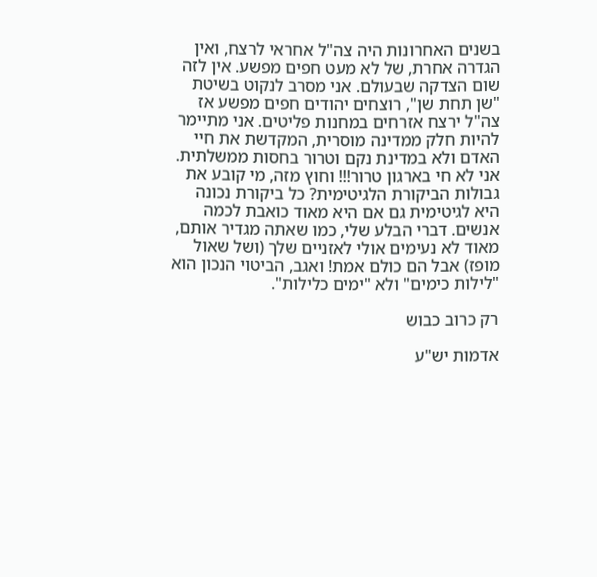בשנים האחרונות היה צה"ל אחראי לרצח, ואין הגדרה אחרת, של לא מעט חפים מפשע. אין לזה שום הצדקה שבעולם. אני מסרב לנקוט בשיטת "שן תחת שן", רוצחים יהודים חפים מפשע אז צה"ל ירצח אזרחים במחנות פליטים. אני מתיימר להיות חלק ממדינה מוסרית, המקדשת את חיי האדם ולא במדינת נקם וטרור בחסות ממשלתית. אני לא חי בארגון טרור!!! וחוץ מזה, מי קובע את גבולות הביקורת הלגיטימית? כל ביקורת נכונה היא לגיטימית גם אם היא מאוד כואבת לכמה אנשים. דברי הבלע שלי, כמו שאתה מגדיר אותם, מאוד לא נעימים אולי לאזניים שלך (ושל שאול מופז) אבל הם כולם אמת! ואגב, הביטוי הנכון הוא "לילות כימים" ולא "ימים כלילות".

רק כרוב כבוש

אדמות יש"ע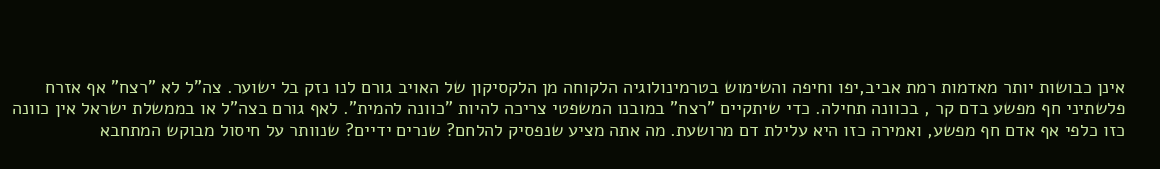אינן כבושות יותר מאדמות רמת אביב,יפו וחיפה והשימוש בטרמינולוגיה הלקוחה מן הלקסיקון של האויב גורם לנו נזק בל ישוער. צה"ל לא "רצח" אף אזרח פלשתיני חף מפשע בדם קר , בכוונה תחילה. כדי שיתקיים "רצח" במובנו המשפטי צריכה להיות "כוונה להמית". לאף גורם בצה"ל או בממשלת ישראל אין כוונה כזו כלפי אף אדם חף מפשע, ואמירה כזו היא עלילת דם מרושעת. מה אתה מציע שנפסיק להלחם? שנרים ידיים? שנוותר על חיסול מבוקש המתחבא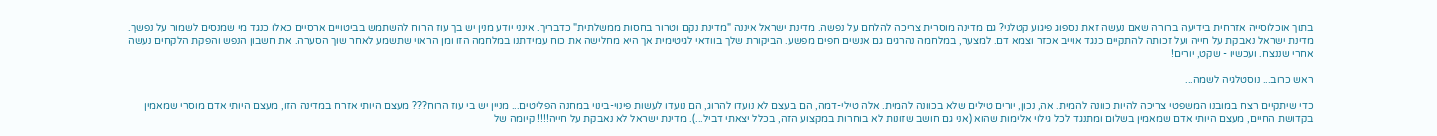בתוך אוכלוסייה אזרחית בידיעה ברורה שאם נעשה זאת נספוג פיגוע קטלני? גם מדינה מוסרית צריכה להלחם על נפשה. מדינת ישראל איננה "מדינת נקם וטרור בחסות ממשלתית" כדבריך. אינני יודע מנין יש בך עוז הרוח להשתמש בביטויים ארסיים כאלו כנגד מי שמנסים לשמור על נפשך. מדינת ישראל נאבקת על חייה ועל זכותה להתקיים כנגד אוייב אכזר וצמא דם. למצער, במלחמה נהרגים גם אנשים חפים מפשע. הביקורת שלך בוודאי לגיטימית אך היא מחלישה את כוח עמידתנו במלחמה הזו ומן הראוי שתשמע לאחר שוך הסערה. את חשבון הנפש והפקת הלקחים נעשה אחרי שננצח. ועכשיו - שקט, יורים!

ראש כרוב... נוסטלגיה לשמה...

כדי שיתקיים רצח במובנו המשפטי צריכה להיות כוונה להמית. אה, נכון, יורים טילים שלא בכוונה להמית. אלה טילי-דמה, הם בעצם לא נועדו להרוג, הם נועדו לעשות פינוי-בינוי במחנה הפליטים... מניין יש בי עוז הרוח??? מעצם היותי אזרח במדינה הזו, מעצם היותי אדם מוסרי שמאמין בקדושת החיים, מעצם היותי אדם שמאמין בשלום ומתנגד לכל גילוי אלימות שהוא (אני גם חושב שזונות לא בוחרות במקצוע הזה, בכלל יצאתי דביל...). מדינת ישראל לא נאבקת על חייה!!!! קיומה של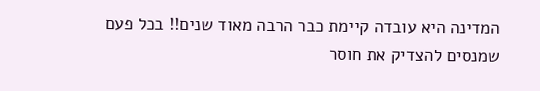המדינה היא עובדה קיימת כבר הרבה מאוד שנים!! בכל פעם שמנסים להצדיק את חוסר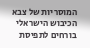המוסריות של צבא הכיבוש הישראלי בורחים לתפיסת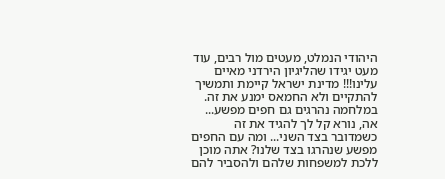היהודי הנמלט, מעטים מול רבים, עוד מעט יגידו שהליגיון הירדני מאיים עלינו!!! מדינת ישראל קיימת ותמשיך להתקיים ולא החמאס ימנע את זה. במלחמה נהרגים גם חפים מפשע... אה, נורא קל לך להגיד את זה כשמדובר בצד השני... ומה עם החפים מפשע שנהרגו בצד שלנו? אתה מוכן ללכת למשפחות שלהם ולהסביר להם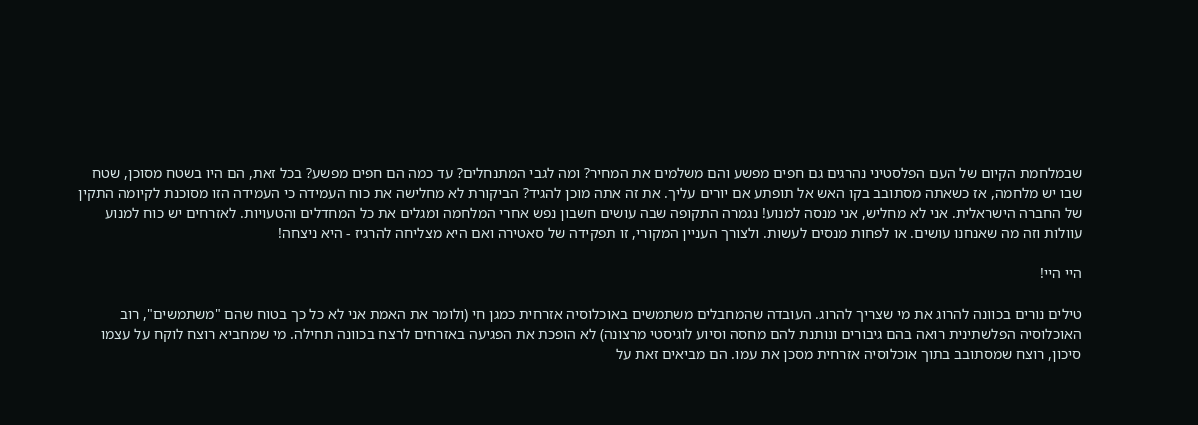שבמלחמת הקיום של העם הפלסטיני נהרגים גם חפים מפשע והם משלמים את המחיר? ומה לגבי המתנחלים? עד כמה הם חפים מפשע? בכל זאת, הם היו בשטח מסוכן, שטח שבו יש מלחמה, אז כשאתה מסתובב בקו האש אל תופתע אם יורים עליך. את זה אתה מוכן להגיד? הביקורת לא מחלישה את כוח העמידה כי העמידה הזו מסוכנת לקיומה התקין של החברה הישראלית. אני לא מחליש, אני מנסה למנוע! נגמרה התקופה שבה עושים חשבון נפש אחרי המלחמה ומגלים את כל המחדלים והטעויות. לאזרחים יש כוח למנוע עוולות וזה מה שאנחנו עושים. או לפחות מנסים לעשות. ולצורך העניין המקורי, זו תפקידה של סאטירה ואם היא מצליחה להרגיז - היא ניצחה!

היי היי!

טילים נורים בכוונה להרוג את מי שצריך להרוג. העובדה שהמחבלים משתמשים באוכלוסיה אזרחית כמגן חי (ולומר את האמת אני לא כל כך בטוח שהם "משתמשים", רוב האוכלוסיה הפלשתינית רואה בהם גיבורים ונותנת להם מחסה וסיוע לוגיסטי מרצונה) לא הופכת את הפגיעה באזרחים לרצח בכוונה תחילה. מי שמחביא רוצח לוקח על עצמו סיכון, רוצח שמסתובב בתוך אוכלוסיה אזרחית מסכן את עמו. הם מביאים זאת על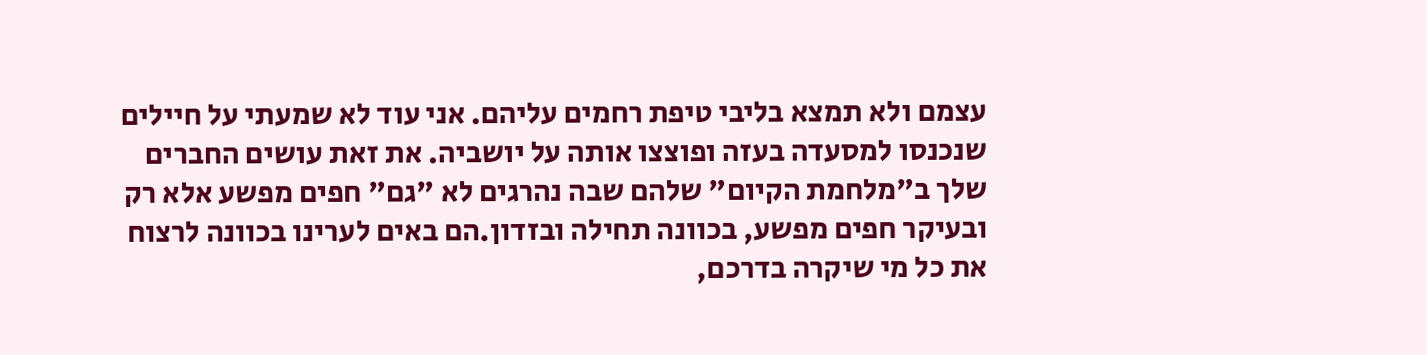עצמם ולא תמצא בליבי טיפת רחמים עליהם. אני עוד לא שמעתי על חיילים שנכנסו למסעדה בעזה ופוצצו אותה על יושביה. את זאת עושים החברים שלך ב"מלחמת הקיום" שלהם שבה נהרגים לא "גם" חפים מפשע אלא רק ובעיקר חפים מפשע, בכוונה תחילה ובזדון.הם באים לערינו בכוונה לרצוח את כל מי שיקרה בדרכם,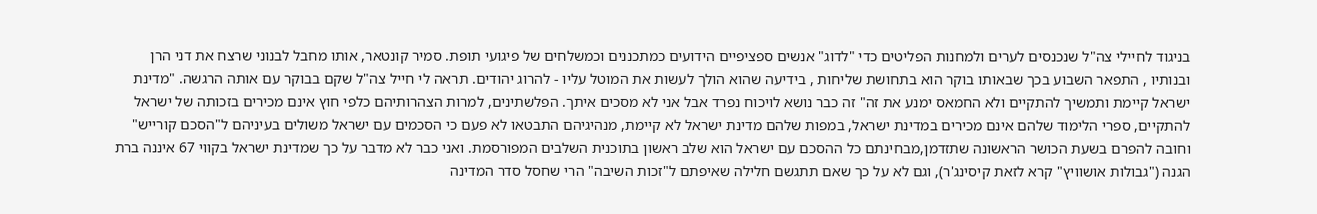בניגוד לחיילי צה"ל שנכנסים לערים ולמחנות הפליטים כדי "לדוג" אנשים ספציפיים הידועים כמתכננים וכמשלחים של פיגועי תופת. סמיר קונטאר, אותו מחבל לבנוני שרצח את דני הרן ובנותיו , התפאר השבוע בכך שבאותו בוקר הוא בתחושת שליחות , בידיעה שהוא הולך לעשות את המוטל עליו - להרוג יהודים. תראה לי חייל צה"ל שקם בבוקר עם אותה הרגשה. "מדינת ישראל קיימת ותמשיך להתקיים ולא החמאס ימנע את זה" זה כבר נושא לויכוח נפרד אבל אני לא מסכים איתך. הפלשתינים, למרות הצהרותיהם כלפי חוץ אינם מכירים בזכותה של ישראל להתקיים, ספרי הלימוד שלהם אינם מכירים במדינת ישראל, במפות שלהם מדינת ישראל לא קיימת, מנהיגיהם התבטאו לא פעם כי הסכמים עם ישראל משולים בעיניהם ל"הסכם קורייש" וחובה להפרם בשעת הכושר הראשונה שתזדמן,מבחינתם כל ההסכם עם ישראל הוא שלב ראשון בתוכנית השלבים המפורסמת. ואני כבר לא מדבר על כך שמדינת ישראל בקווי 67 איננה ברת הגנה ("גבולות אושוויץ" קרא לזאת קיסינג'ר), וגם לא על כך שאם תתגשם חלילה שאיפתם ל"זכות השיבה" הרי שחסל סדר המדינה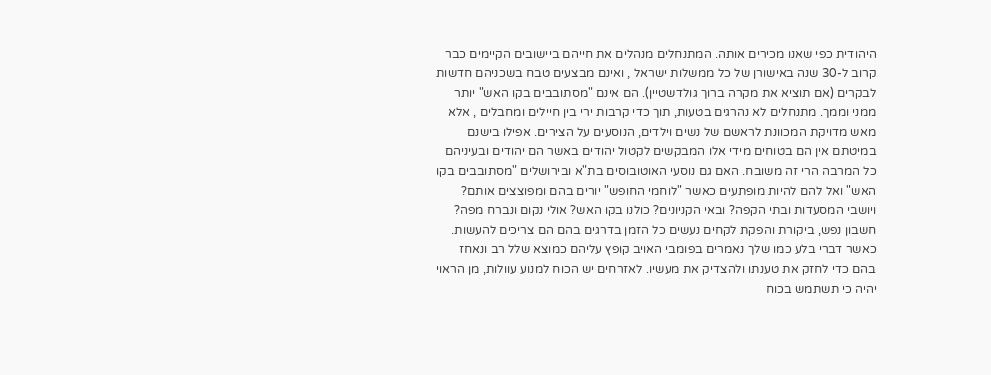היהודית כפי שאנו מכירים אותה. המתנחלים מנהלים את חייהם ביישובים הקיימים כבר קרוב ל-30 שנה באישורן של כל ממשלות ישראל , ואינם מבצעים טבח בשכניהם חדשות לבקרים (אם תוציא את מקרה ברוך גולדשטיין). הם אינם "מסתובבים בקו האש" יותר ממני וממך. מתנחלים לא נהרגים בטעות, תוך כדי קרבות ירי בין חיילים ומחבלים , אלא מאש מדויקת המכוונת לראשם של נשים וילדים, הנוסעים על הצירים. אפילו בישנם במיטתם אין הם בטוחים מידי אלו המבקשים לקטול יהודים באשר הם יהודים ובעיניהם כל המרבה הרי זה משובח. האם גם נוסעי האוטובוסים בת"א ובירושלים "מסתובבים בקו האש" ואל להם להיות מופתעים כאשר "לוחמי החופש" יורים בהם ומפוצצים אותם? ויושבי המסעדות ובתי הקפה? ובאי הקניונים? כולנו בקו האש? אולי נקום ונברח מפה? חשבון נפש, ביקורת והפקת לקחים נעשים כל הזמן בדרגים בהם הם צריכים להעשות. כאשר דברי בלע כמו שלך נאמרים בפומבי האויב קופץ עליהם כמוצא שלל רב ונאחז בהם כדי לחזק את טענתו ולהצדיק את מעשיו. לאזרחים יש הכוח למנוע עוולות, מן הראוי יהיה כי תשתמש בכוח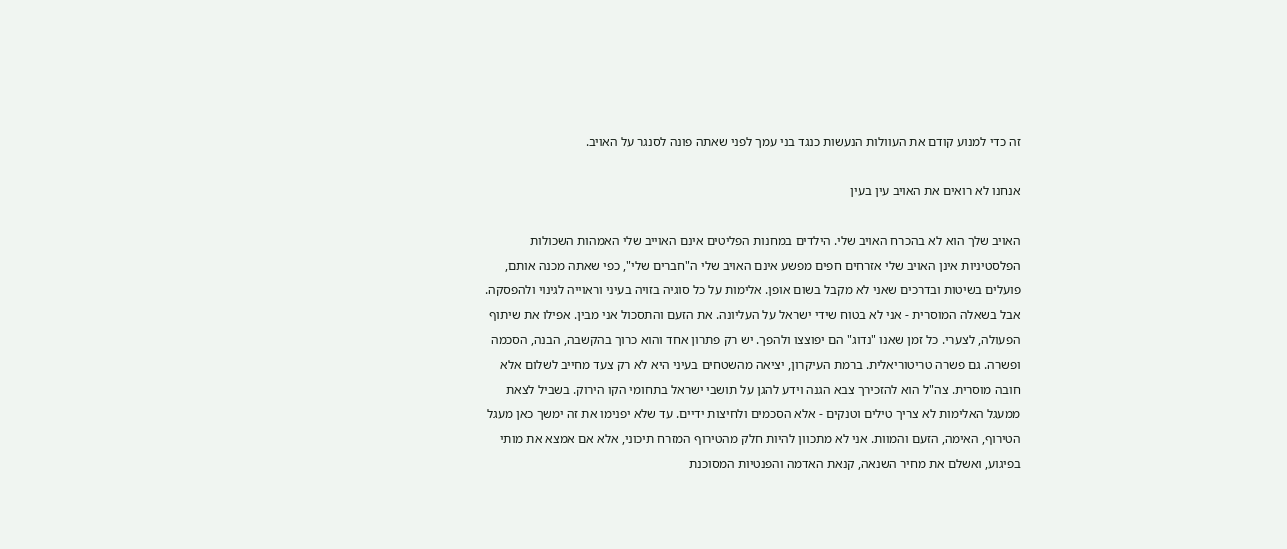זה כדי למנוע קודם את העוולות הנעשות כנגד בני עמך לפני שאתה פונה לסנגר על האויב.

אנחנו לא רואים את האויב עין בעין

האויב שלך הוא לא בהכרח האויב שלי. הילדים במחנות הפליטים אינם האוייב שלי האמהות השכולות הפלסטיניות אינן האויב שלי אזרחים חפים מפשע אינם האויב שלי ה"חברים שלי", כפי שאתה מכנה אותם, פועלים בשיטות ובדרכים שאני לא מקבל בשום אופן. אלימות על כל סוגיה בזויה בעיני וראוייה לגינוי ולהפסקה. אבל בשאלה המוסרית - אני לא בטוח שידי ישראל על העליונה. את הזעם והתסכול אני מבין. אפילו את שיתוף הפעולה, לצערי. כל זמן שאנו "נדוג" הם יפוצצו ולהפך. יש רק פתרון אחד והוא כרוך בהקשבה, הבנה, הסכמה ופשרה. גם פשרה טריטוריאלית. ברמת העיקרון, יציאה מהשטחים בעיני היא לא רק צעד מחייב לשלום אלא חובה מוסרית. צה"ל הוא להזכירך צבא הגנה וידע להגן על תושבי ישראל בתחומי הקו הירוק. בשביל לצאת ממעגל האלימות לא צריך טילים וטנקים - אלא הסכמים ולחיצות ידיים. עד שלא יפנימו את זה ימשך כאן מעגל הטירוף, האימה, הזעם והמוות. אני לא מתכוון להיות חלק מהטירוף המזרח תיכוני, אלא אם אמצא את מותי בפיגוע, ואשלם את מחיר השנאה, קנאת האדמה והפנטיות המסוכנת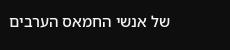של אנשי החמאס הערבים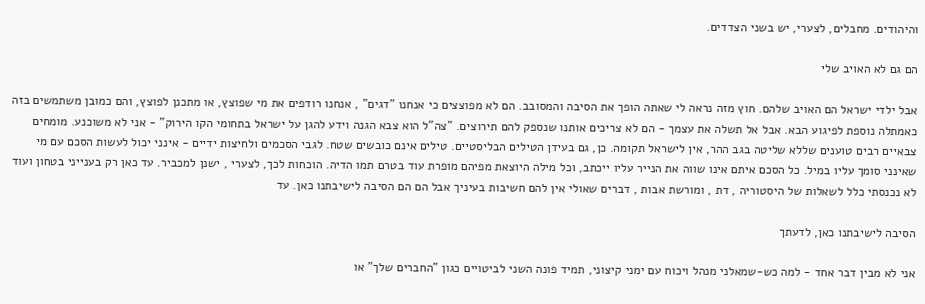והיהודים. מחבלים, לצערי, יש בשני הצדדים.

הם גם לא האויב שלי

אבל ילדי ישראל הם האויב שלהם. חוץ מזה נראה לי שאתה הופך את הסיבה והמסובב. הם לא מפוצצים כי אנחנו "דגים" , אנחנו רודפים את מי שפוצץ, או מתכנן לפוצץ, והם כמובן משתמשים בזה כאמתלה נוספת לפיגוע הבא. אבל אל תשלה את עצמך - הם לא צריכים אותנו שנספק להם תירוצים. "צה"ל הוא צבא הגנה וידע להגן על ישראל בתחומי הקו הירוק" - אני לא משוכנע. מומחים צבאיים רבים טוענים שללא שליטה בגב ההר, אין לישראל תקומה. כן, גם בעידן הטילים הבליסטיים. טילים אינם כובשים שטח. לגבי הסכמים ולחיצות ידיים - אינני יכול לעשות הסכם עם מי שאינני סומך עליו במיל. כל הסכם איתם אינו שווה את הנייר עליו ייכתב, וכל מילה היוצאת מפיהם מופרת עוד בטרם תמו הדיה. הוכחות לכך, לצערי , ישנן למכביר. עד כאן רק בענייני בטחון ועוד לא נכנסתי כלל לשאלות של היסטוריה , דת , ומורשת אבות , דברים שאולי אין להם חשיבות בעיניך אבל הם הם הסיבה לישיבתנו כאן. עד

הסיבה לישיבתנו כאן, לדעתך

אני לא מבין דבר אחד - למה כש-שמאלני מנהל ויכוח עם ימני קיצוני, תמיד פונה השני לביטויים כגון "החברים שלך" או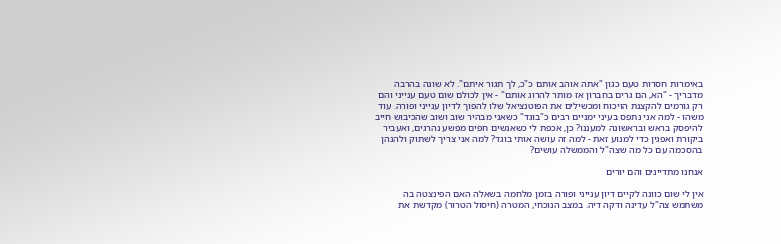באימרות חסרות טעם כגון "אתה אוהב אותם כ"כ, לך תגור איתם". לא שונה בהרבה מדבריך - "הא, הם גרים בחברון אז מותר להרוג אותם" - אין לכולם שום טעם ענייני והם רק גורמים להקצנת הויכוח ומכשילים את הפוטנציאל שלו להפוך לדיון ענייני ופורה. עוד משהו - למה אני נתפס בעיני ימניים רבים כ"בוגד" כשאני מבהיר שוב ושוב שהכיבוש חייב להיפסק בראש ובראשונה למעננו? כן, אכפת לי כשאנשים חפים מפשע נהרגים, ואעביר ביקורת ואפגין כדי למנוע זאת - למה זה עושה אותי בוגד? למה אני צריך לשתוק ולהנהן בהסכמה עם כל מה שצה"ל והממשלה עושים?

אנחנו מתדיינים והם יורים

אין לי שום כוונה לקיים דיון ענייני ופורה בזמן מלחמה בשאלה האם הפינצטה בה משתמש צה"ל עדינה ודקה דיה. במצב הנוכחי, המטרה (חיסול הטרור) מקדשת את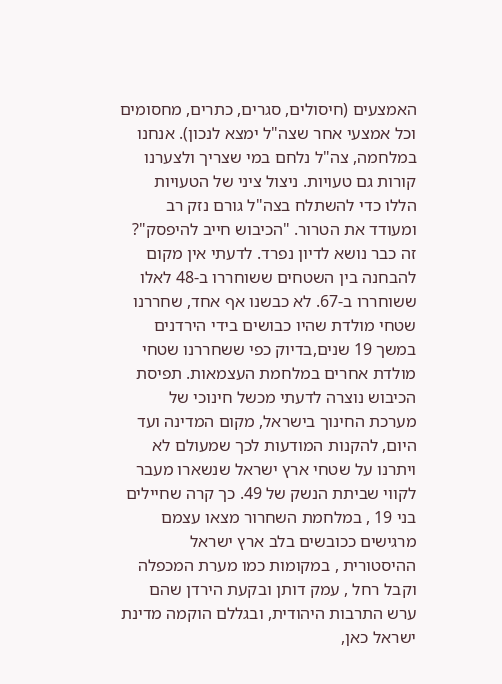האמצעים (חיסולים, סגרים, כתרים, מחסומים וכל אמצעי אחר שצה"ל ימצא לנכון). אנחנו במלחמה, צה"ל נלחם במי שצריך ולצערנו קורות גם טעויות. ניצול ציני של הטעויות הללו כדי להשתלח בצה"ל גורם נזק רב ומעודד את הטרור. "הכיבוש חייב להיפסק"? זה כבר נושא לדיון נפרד. לדעתי אין מקום להבחנה בין השטחים ששוחררו ב-48 לאלו ששוחררו ב-67. לא כבשנו אף אחד, שחררנו שטחי מולדת שהיו כבושים בידי הירדנים במשך 19 שנים,בדיוק כפי ששחררנו שטחי מולדת אחרים במלחמת העצמאות. תפיסת הכיבוש נוצרה לדעתי מכשל חינוכי של מערכת החינוך בישראל, מקום המדינה ועד היום, להקנות המודעות לכך שמעולם לא ויתרנו על שטחי ארץ ישראל שנשארו מעבר לקווי שביתת הנשק של 49. כך קרה שחיילים בני 19 , במלחמת השחרור מצאו עצמם מרגישים ככובשים בלב ארץ ישראל ההיסטורית , במקומות כמו מערת המכפלה וקבל רחל , עמק דותן ובקעת הירדן שהם ערש התרבות היהודית, ובגללם הוקמה מדינת ישראל כאן,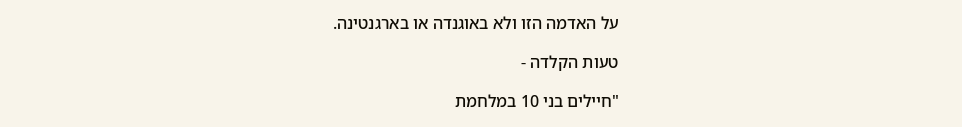על האדמה הזו ולא באוגנדה או בארגנטינה.

טעות הקלדה -

"חיילים בני 10 במלחמת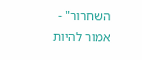השחרור" - אמור להיות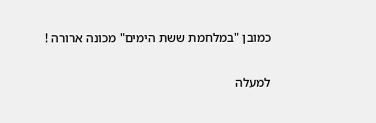כמובן "במלחמת ששת הימים" מכונה ארורה !

למעלה